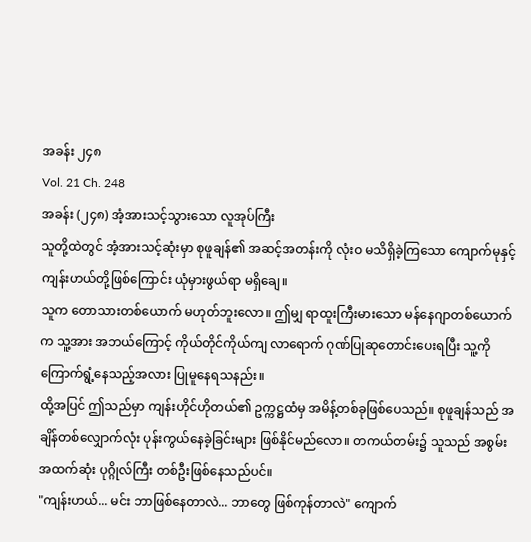အခန်း ၂၄၈
Vol. 21 Ch. 248
အခန်း (၂၄၈) အံ့အားသင့်သွားသော လူအုပ်ကြီး
သူတို့ထဲတွင် အံ့အားသင့်ဆုံးမှာ စုဖူချန်၏ အဆင့်အတန်းကို လုံးဝ မသိရှိခဲ့ကြသော ကျောက်မုနှင့် ကျန်းဟယ်တို့ဖြစ်ကြောင်း ယုံမှားဖွယ်ရာ မရှိချေ။
သူက တောသားတစ်ယောက် မဟုတ်ဘူးလော။ ဤမျှ ရာထူးကြီးမားသော မန်နေဂျာတစ်ယောက်က သူ့အား အဘယ်ကြောင့် ကိုယ်တိုင်ကိုယ်ကျ လာရောက် ဂုဏ်ပြုဆုတောင်းပေးရပြီး သူ့ကို ကြောက်ရွံ့နေသည့်အလား ပြုမူနေရသနည်း။
ထို့အပြင် ဤသည်မှာ ကျန်းဟိုင်ဟိုတယ်၏ ဥက္ကဋ္ဌထံမှ အမိန့်တစ်ခုဖြစ်ပေသည်။ စုဖူချန်သည် အချိန်တစ်လျှောက်လုံး ပုန်းကွယ်နေခဲ့ခြင်းများ ဖြစ်နိုင်မည်လော။ တကယ်တမ်း၌ သူသည် အစွမ်းအထက်ဆုံး ပုဂ္ဂိုလ်ကြီး တစ်ဦးဖြစ်နေသည်ပင်။
"ကျန်းဟယ်... မင်း ဘာဖြစ်နေတာလဲ... ဘာတွေ ဖြစ်ကုန်တာလဲ" ကျောက်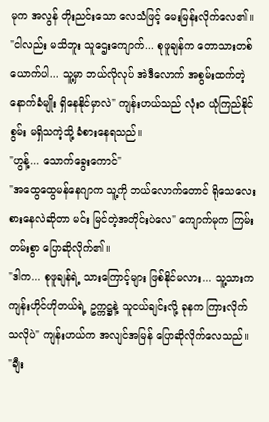မုက အလွန် တိုးညင်းသော လေသံဖြင့် မေးမြန်းလိုက်လေ၏။
"ငါလည်း မသိဘူး သူဌေးကျောက်... စုဖူချန်က တောသားတစ်ယောက်ပါ... သူ့မှာ ဘယ်လိုလုပ် အဲဒီလောက် အစွမ်းထက်တဲ့ နောက်ခံမျိုး ရှိနေနိုင်မှာလဲ" ကျန်းဟယ်သည် လုံးဝ ယုံကြည်နိုင်စွမ်း မရှိသကဲ့သို့ ခံစားနေရသည်။
"ဟွန့်... သောက်ခွေးကောင်"
"အထွေထွေမန်နေဂျာက သူ့ကို ဘယ်လောက်တောင် ရိုသေလေးစားနေလဲဆိုတာ မင်း မြင်တဲ့အတိုင်းပဲလေ" ကျောက်မုက ကြမ်းတမ်းစွာ ပြောဆိုလိုက်၏။
"ဒါက... စုဖူချန်ရဲ့ သားကြောင့်များ ဖြစ်နိုင်မလား... သူ့သားက ကျန်းဟိုင်ဟိုတယ်ရဲ့ ဥက္ကဋ္ဌနဲ့ သူငယ်ချင်းလို့ ခုနက ကြားလိုက်သလိုပဲ" ကျန်းဟယ်က အလျင်အမြန် ပြောဆိုလိုက်လေသည်။
"ချီး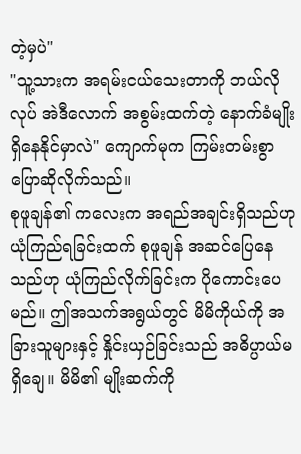တဲ့မှပဲ"
"သူ့သားက အရမ်းငယ်သေးတာကို ဘယ်လိုလုပ် အဲဒီလောက် အစွမ်းထက်တဲ့ နောက်ခံမျိုး ရှိနေနိုင်မှာလဲ" ကျောက်မုက ကြမ်းတမ်းစွာ ပြောဆိုလိုက်သည်။
စုဖူချန်၏ ကလေးက အရည်အချင်းရှိသည်ဟု ယုံကြည်ရခြင်းထက် စုဖူချန် အဆင်ပြေနေသည်ဟု ယုံကြည်လိုက်ခြင်းက ပိုကောင်းပေမည်။ ဤအသက်အရွယ်တွင် မိမိကိုယ်ကို အခြားသူများနှင့် နှိုင်းယှဉ်ခြင်းသည် အဓိပ္ပာယ်မရှိချေ။ မိမိ၏ မျိုးဆက်ကို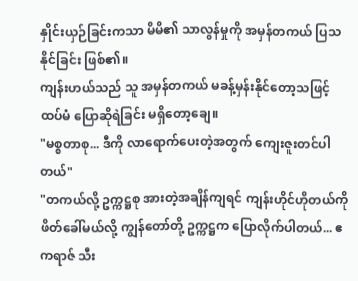နှိုင်းယှဉ်ခြင်းကသာ မိမိ၏ သာလွန်မှုကို အမှန်တကယ် ပြသနိုင်ခြင်း ဖြစ်၏။
ကျန်းဟယ်သည် သူ အမှန်တကယ် မခန့်မှန်းနိုင်တော့သဖြင့် ထပ်မံ ပြောဆိုရဲခြင်း မရှိတော့ချေ။
"မစ္စတာစု... ဒီကို လာရောက်ပေးတဲ့အတွက် ကျေးဇူးတင်ပါတယ်"
"တကယ်လို့ ဥက္ကဋ္ဌစု အားတဲ့အချိန်ကျရင် ကျန်းဟိုင်ဟိုတယ်ကို ဖိတ်ခေါ်မယ်လို့ ကျွန်တော်တို့ ဥက္ကဋ္ဌက ပြောလိုက်ပါတယ်... ဧကရာဇ် သီး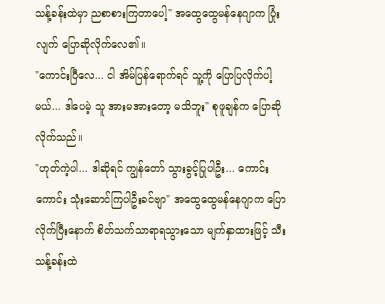သန့်ခန်းထဲမှာ ညစာစားကြတာပေါ့" အထွေထွေမန်နေဂျာက ပြုံးလျက် ပြောဆိုလိုက်လေ၏။
"ကောင်းပြီလေ... ငါ အိမ်ပြန်ရောက်ရင် သူ့ကို ပြောပြလိုက်ပါ့မယ်... ဒါပေမဲ့ သူ အားမအားတော့ မသိဘူး" စုဖူချန်က ပြောဆိုလိုက်သည်။
"ဟုတ်ကဲ့ပါ... ဒါဆိုရင် ကျွန်တော် သွားခွင့်ပြုပါဦး... ကောင်းကောင်း သုံးဆောင်ကြပါဦးခင်ဗျာ" အထွေထွေမန်နေဂျာက ပြောလိုက်ပြီးနောက် စိတ်သက်သာရာရသွားသော မျက်နှာထားဖြင့် သီးသန့်ခန်းထဲ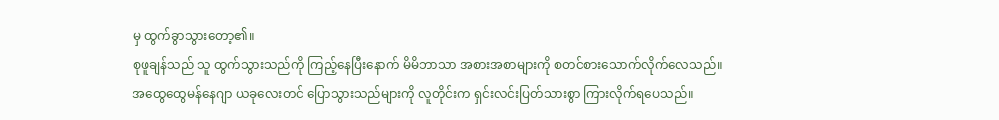မှ ထွက်ခွာသွားတော့၏။
စုဖူချန်သည် သူ ထွက်သွားသည်ကို ကြည့်နေပြီးနောက် မိမိဘာသာ အစားအစာများကို စတင်စားသောက်လိုက်လေသည်။
အထွေထွေမန်နေဂျာ ယခုလေးတင် ပြောသွားသည်များကို လူတိုင်းက ရှင်းလင်းပြတ်သားစွာ ကြားလိုက်ရပေသည်။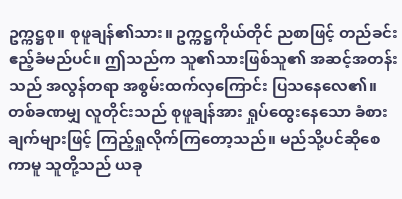ဥက္ကဋ္ဌစု။ စုဖူချန်၏သား။ ဥက္ကဋ္ဌကိုယ်တိုင် ညစာဖြင့် တည်ခင်းဧည့်ခံမည်ပင်။ ဤသည်က သူ၏သားဖြစ်သူ၏ အဆင့်အတန်းသည် အလွန်တရာ အစွမ်းထက်လှကြောင်း ပြသနေလေ၏။
တစ်ခဏမျှ လူတိုင်းသည် စုဖူချန်အား ရှုပ်ထွေးနေသော ခံစားချက်များဖြင့် ကြည့်ရှုလိုက်ကြတော့သည်။ မည်သို့ပင်ဆိုစေကာမူ သူတို့သည် ယခု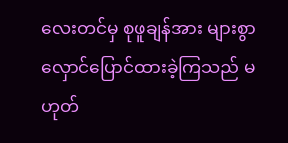လေးတင်မှ စုဖူချန်အား များစွာ လှောင်ပြောင်ထားခဲ့ကြသည် မဟုတ်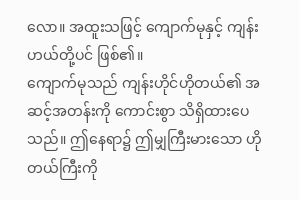လော။ အထူးသဖြင့် ကျောက်မုနှင့် ကျန်းဟယ်တို့ပင် ဖြစ်၏။
ကျောက်မုသည် ကျန်းဟိုင်ဟိုတယ်၏ အဆင့်အတန်းကို ကောင်းစွာ သိရှိထားပေသည်။ ဤနေရာ၌ ဤမျှကြီးမားသော ဟိုတယ်ကြီးကို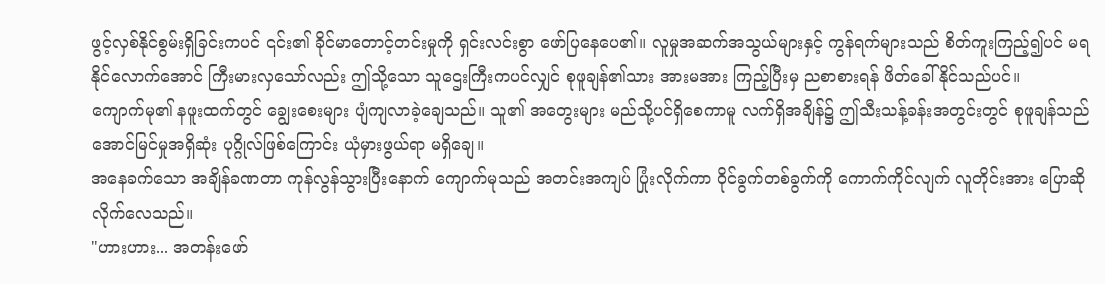ဖွင့်လှစ်နိုင်စွမ်းရှိခြင်းကပင် ၎င်း၏ ခိုင်မာတောင့်တင်းမှုကို ရှင်းလင်းစွာ ဖော်ပြနေပေ၏။ လူမှုအဆက်အသွယ်များနှင့် ကွန်ရက်များသည် စိတ်ကူးကြည့်၍ပင် မရနိုင်လောက်အောင် ကြီးမားလှသော်လည်း ဤသို့သော သူဌေးကြီးကပင်လျှင် စုဖူချန်၏သား အားမအား ကြည့်ပြီးမှ ညစာစားရန် ဖိတ်ခေါ်နိုင်သည်ပင်။
ကျောက်မု၏ နဖူးထက်တွင် ချွေးစေးများ ပျံကျလာခဲ့ချေသည်။ သူ၏ အတွေးများ မည်သို့ပင်ရှိစေကာမူ လက်ရှိအချိန်၌ ဤသီးသန့်ခန်းအတွင်းတွင် စုဖူချန်သည် အောင်မြင်မှုအရှိဆုံး ပုဂ္ဂိုလ်ဖြစ်ကြောင်း ယုံမှားဖွယ်ရာ မရှိချေ။
အနေခက်သော အချိန်ခဏတာ ကုန်လွန်သွားပြီးနောက် ကျောက်မုသည် အတင်းအကျပ် ပြုံးလိုက်ကာ ဝိုင်ခွက်တစ်ခွက်ကို ကောက်ကိုင်လျက် လူတိုင်းအား ပြောဆိုလိုက်လေသည်။
"ဟားဟား... အတန်းဖော်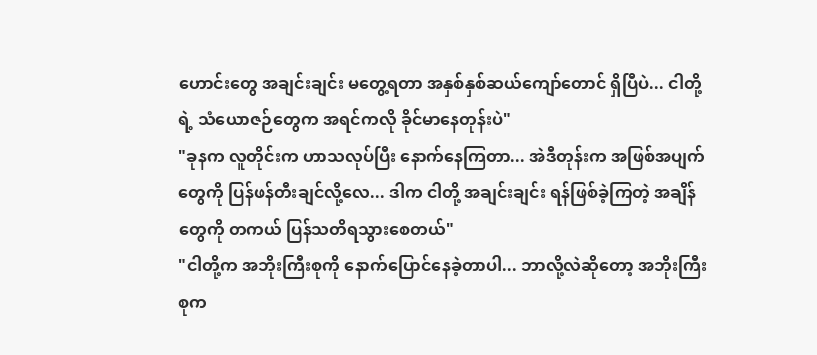ဟောင်းတွေ အချင်းချင်း မတွေ့ရတာ အနှစ်နှစ်ဆယ်ကျော်တောင် ရှိပြီပဲ... ငါတို့ရဲ့ သံယောဇဉ်တွေက အရင်ကလို ခိုင်မာနေတုန်းပဲ"
"ခုနက လူတိုင်းက ဟာသလုပ်ပြီး နောက်နေကြတာ... အဲဒီတုန်းက အဖြစ်အပျက်တွေကို ပြန်ဖန်တီးချင်လို့လေ... ဒါက ငါတို့ အချင်းချင်း ရန်ဖြစ်ခဲ့ကြတဲ့ အချိန်တွေကို တကယ် ပြန်သတိရသွားစေတယ်"
"ငါတို့က အဘိုးကြီးစုကို နောက်ပြောင်နေခဲ့တာပါ... ဘာလို့လဲဆိုတော့ အဘိုးကြီးစုက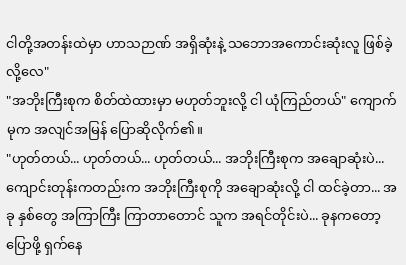ငါတို့အတန်းထဲမှာ ဟာသဉာဏ် အရှိဆုံးနဲ့ သဘောအကောင်းဆုံးလူ ဖြစ်ခဲ့လို့လေ"
"အဘိုးကြီးစုက စိတ်ထဲထားမှာ မဟုတ်ဘူးလို့ ငါ ယုံကြည်တယ်" ကျောက်မုက အလျင်အမြန် ပြောဆိုလိုက်၏။
"ဟုတ်တယ်... ဟုတ်တယ်... ဟုတ်တယ်... အဘိုးကြီးစုက အချောဆုံးပဲ... ကျောင်းတုန်းကတည်းက အဘိုးကြီးစုကို အချောဆုံးလို့ ငါ ထင်ခဲ့တာ... အခု နှစ်တွေ အကြာကြီး ကြာတာတောင် သူက အရင်တိုင်းပဲ... ခုနကတော့ ပြောဖို့ ရှက်နေ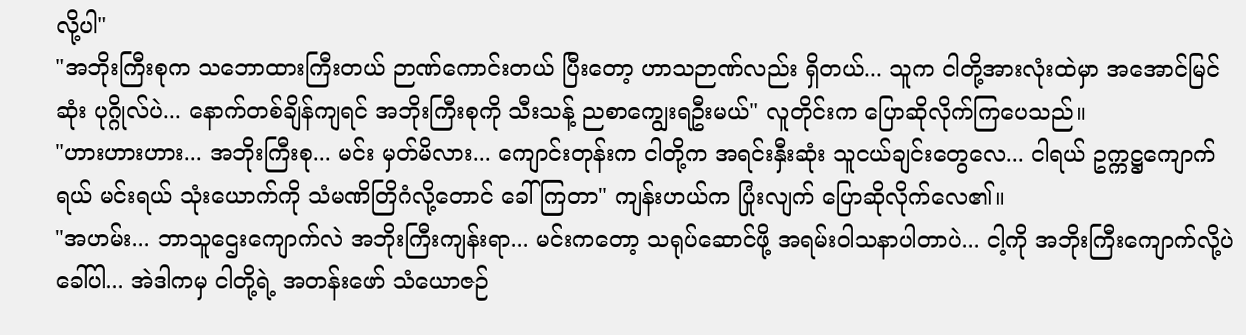လို့ပါ"
"အဘိုးကြီးစုက သဘောထားကြီးတယ် ဉာဏ်ကောင်းတယ် ပြီးတော့ ဟာသဉာဏ်လည်း ရှိတယ်... သူက ငါတို့အားလုံးထဲမှာ အအောင်မြင်ဆုံး ပုဂ္ဂိုလ်ပဲ... နောက်တစ်ချိန်ကျရင် အဘိုးကြီးစုကို သီးသန့် ညစာကျွေးရဦးမယ်" လူတိုင်းက ပြောဆိုလိုက်ကြပေသည်။
"ဟားဟားဟား... အဘိုးကြီးစု... မင်း မှတ်မိလား... ကျောင်းတုန်းက ငါတို့က အရင်းနှီးဆုံး သူငယ်ချင်းတွေလေ... ငါရယ် ဥက္ကဋ္ဌကျောက်ရယ် မင်းရယ် သုံးယောက်ကို သံမဏိတြိဂံလို့တောင် ခေါ်ကြတာ" ကျန်းဟယ်က ပြုံးလျက် ပြောဆိုလိုက်လေ၏။
"အဟမ်း... ဘာသူဌေးကျောက်လဲ အဘိုးကြီးကျန်းရာ... မင်းကတော့ သရုပ်ဆောင်ဖို့ အရမ်းဝါသနာပါတာပဲ... ငါ့ကို အဘိုးကြီးကျောက်လို့ပဲ ခေါ်ပါ... အဲဒါကမှ ငါတို့ရဲ့ အတန်းဖော် သံယောဇဉ်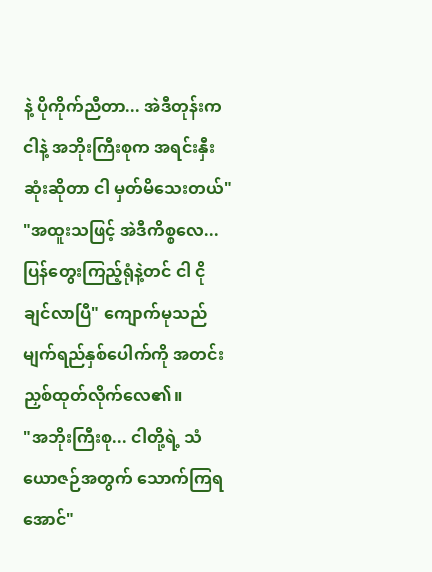နဲ့ ပိုကိုက်ညီတာ... အဲဒီတုန်းက ငါနဲ့ အဘိုးကြီးစုက အရင်းနှီးဆုံးဆိုတာ ငါ မှတ်မိသေးတယ်"
"အထူးသဖြင့် အဲဒီကိစ္စလေ... ပြန်တွေးကြည့်ရုံနဲ့တင် ငါ ငိုချင်လာပြီ" ကျောက်မုသည် မျက်ရည်နှစ်ပေါက်ကို အတင်းညှစ်ထုတ်လိုက်လေ၏။
"အဘိုးကြီးစု... ငါတို့ရဲ့ သံယောဇဉ်အတွက် သောက်ကြရအောင်"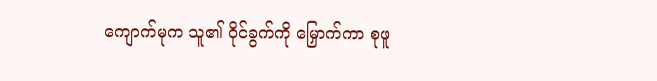ကျောက်မုက သူ၏ ဝိုင်ခွက်ကို မြှောက်ကာ စုဖူ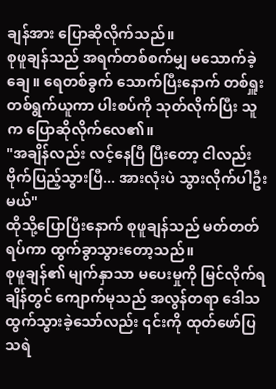ချန်အား ပြောဆိုလိုက်သည်။
စုဖူချန်သည် အရက်တစ်စက်မျှ မသောက်ခဲ့ချေ။ ရေတစ်ခွက် သောက်ပြီးနောက် တစ်ရှူးတစ်ရွက်ယူကာ ပါးစပ်ကို သုတ်လိုက်ပြီး သူက ပြောဆိုလိုက်လေ၏။
"အချိန်လည်း လင့်နေပြီ ပြီးတော့ ငါလည်း ဗိုက်ပြည့်သွားပြီ... အားလုံးပဲ သွားလိုက်ပါဦးမယ်"
ထိုသို့ပြောပြီးနောက် စုဖူချန်သည် မတ်တတ်ရပ်ကာ ထွက်ခွာသွားတော့သည်။
စုဖူချန်၏ မျက်နှာသာ မပေးမှုကို မြင်လိုက်ရချိန်တွင် ကျောက်မုသည် အလွန်တရာ ဒေါသထွက်သွားခဲ့သော်လည်း ၎င်းကို ထုတ်ဖော်ပြသရဲ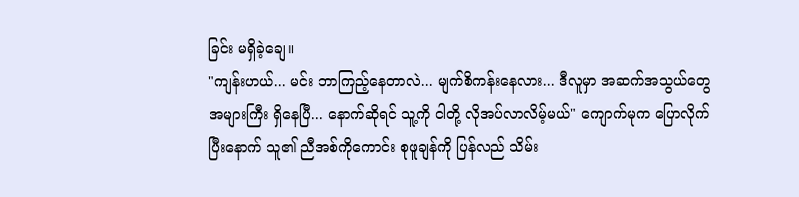ခြင်း မရှိခဲ့ချေ။
"ကျန်းဟယ်... မင်း ဘာကြည့်နေတာလဲ... မျက်စိကန်းနေလား... ဒီလူမှာ အဆက်အသွယ်တွေ အများကြီး ရှိနေပြီ... နောက်ဆိုရင် သူ့ကို ငါတို့ လိုအပ်လာလိမ့်မယ်" ကျောက်မုက ပြောလိုက်ပြီးနောက် သူ၏ ညီအစ်ကိုကောင်း စုဖူချန်ကို ပြန်လည် သိမ်း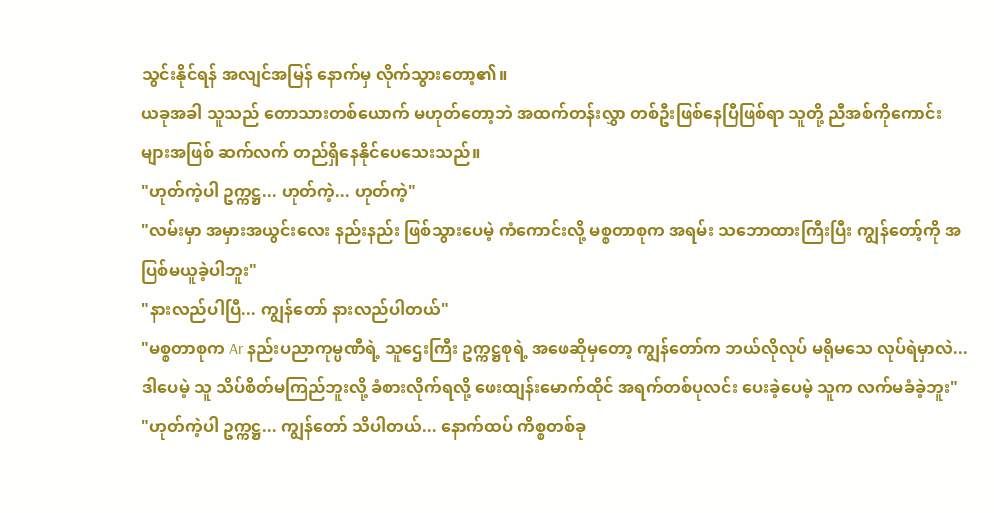သွင်းနိုင်ရန် အလျင်အမြန် နောက်မှ လိုက်သွားတော့၏။
ယခုအခါ သူသည် တောသားတစ်ယောက် မဟုတ်တော့ဘဲ အထက်တန်းလွှာ တစ်ဦးဖြစ်နေပြီဖြစ်ရာ သူတို့ ညီအစ်ကိုကောင်းများအဖြစ် ဆက်လက် တည်ရှိနေနိုင်ပေသေးသည်။
"ဟုတ်ကဲ့ပါ ဥက္ကဋ္ဌ... ဟုတ်ကဲ့... ဟုတ်ကဲ့"
"လမ်းမှာ အမှားအယွင်းလေး နည်းနည်း ဖြစ်သွားပေမဲ့ ကံကောင်းလို့ မစ္စတာစုက အရမ်း သဘောထားကြီးပြီး ကျွန်တော့်ကို အပြစ်မယူခဲ့ပါဘူး"
"နားလည်ပါပြီ... ကျွန်တော် နားလည်ပါတယ်"
"မစ္စတာစုက Ar နည်းပညာကုမ္ပဏီရဲ့ သူဌေးကြီး ဥက္ကဋ္ဌစုရဲ့ အဖေဆိုမှတော့ ကျွန်တော်က ဘယ်လိုလုပ် မရိုမသေ လုပ်ရဲမှာလဲ... ဒါပေမဲ့ သူ သိပ်စိတ်မကြည်ဘူးလို့ ခံစားလိုက်ရလို့ ဖေးထျန်းမောက်ထိုင် အရက်တစ်ပုလင်း ပေးခဲ့ပေမဲ့ သူက လက်မခံခဲ့ဘူး"
"ဟုတ်ကဲ့ပါ ဥက္ကဋ္ဌ... ကျွန်တော် သိပါတယ်... နောက်ထပ် ကိစ္စတစ်ခု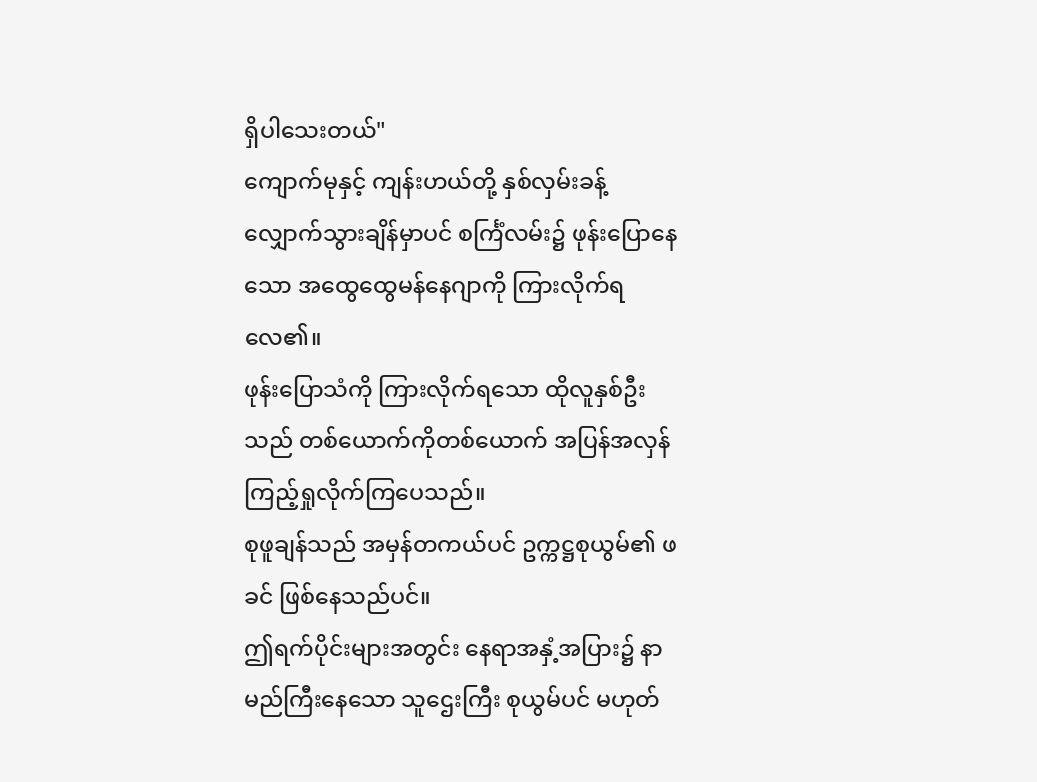ရှိပါသေးတယ်"
ကျောက်မုနှင့် ကျန်းဟယ်တို့ နှစ်လှမ်းခန့် လျှောက်သွားချိန်မှာပင် စင်္ကြံလမ်း၌ ဖုန်းပြောနေသော အထွေထွေမန်နေဂျာကို ကြားလိုက်ရလေ၏။
ဖုန်းပြောသံကို ကြားလိုက်ရသော ထိုလူနှစ်ဦးသည် တစ်ယောက်ကိုတစ်ယောက် အပြန်အလှန် ကြည့်ရှုလိုက်ကြပေသည်။
စုဖူချန်သည် အမှန်တကယ်ပင် ဥက္ကဋ္ဌစုယွမ်၏ ဖခင် ဖြစ်နေသည်ပင်။
ဤရက်ပိုင်းများအတွင်း နေရာအနှံ့အပြား၌ နာမည်ကြီးနေသော သူဌေးကြီး စုယွမ်ပင် မဟုတ်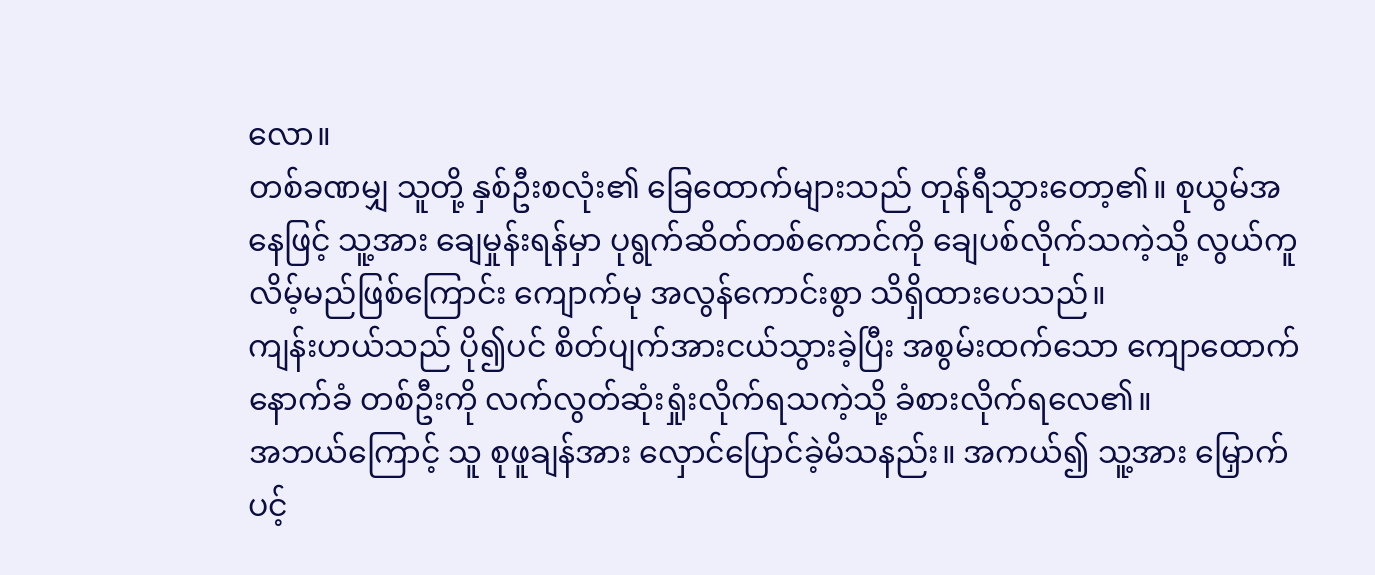လော။
တစ်ခဏမျှ သူတို့ နှစ်ဦးစလုံး၏ ခြေထောက်များသည် တုန်ရီသွားတော့၏။ စုယွမ်အနေဖြင့် သူ့အား ချေမှုန်းရန်မှာ ပုရွက်ဆိတ်တစ်ကောင်ကို ချေပစ်လိုက်သကဲ့သို့ လွယ်ကူလိမ့်မည်ဖြစ်ကြောင်း ကျောက်မု အလွန်ကောင်းစွာ သိရှိထားပေသည်။
ကျန်းဟယ်သည် ပို၍ပင် စိတ်ပျက်အားငယ်သွားခဲ့ပြီး အစွမ်းထက်သော ကျောထောက်နောက်ခံ တစ်ဦးကို လက်လွတ်ဆုံးရှုံးလိုက်ရသကဲ့သို့ ခံစားလိုက်ရလေ၏။
အဘယ်ကြောင့် သူ စုဖူချန်အား လှောင်ပြောင်ခဲ့မိသနည်း။ အကယ်၍ သူ့အား မြှောက်ပင့်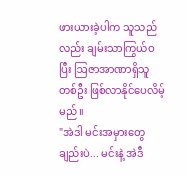ဖားယားခဲ့ပါက သူသည်လည်း ချမ်းသာကြွယ်ဝပြီး ဩဇာအာဏာရှိသူ တစ်ဦး ဖြစ်လာနိုင်ပေလိမ့်မည်။
"အဲဒါ မင်းအမှားတွေချည်းပဲ... မင်းနဲ့ အဲဒီ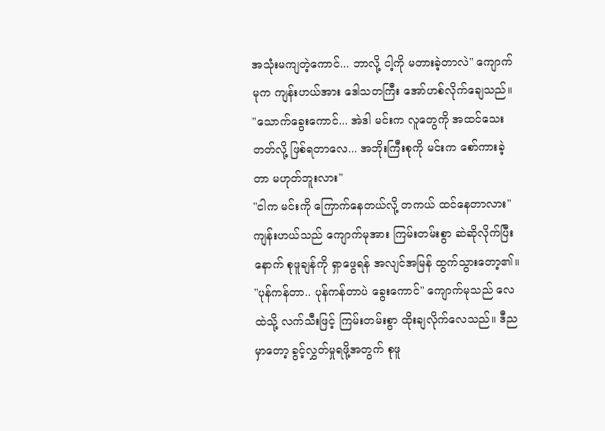အသုံးမကျတဲ့ကောင်... ဘာလို့ ငါ့ကို မတားခဲ့တာလဲ" ကျောက်မုက ကျန်းဟယ်အား ဒေါသတကြီး အော်ဟစ်လိုက်ချေသည်။
"သောက်ခွေးကောင်... အဲဒါ မင်းက လူတွေကို အထင်သေးတတ်လို့ ဖြစ်ရတာလေ... အဘိုးကြီးစုကို မင်းက စော်ကားခဲ့တာ မဟုတ်ဘူးလား"
"ငါက မင်းကို ကြောက်နေတယ်လို့ တကယ် ထင်နေတာလား" ကျန်းဟယ်သည် ကျောက်မုအား ကြမ်းတမ်းစွာ ဆဲဆိုလိုက်ပြီးနောက် စုဖူချန်ကို ရှာဖွေရန် အလျင်အမြန် ထွက်သွားတော့၏။
"ပုန်ကန်တာ.. ပုန်ကန်တာပဲ ခွေးကောင်" ကျောက်မုသည် လေထဲသို့ လက်သီးဖြင့် ကြမ်းတမ်းစွာ ထိုးချလိုက်လေသည်။ ဒီညမှာတော့ ခွင့်လွှတ်မှုရဖို့အတွက် စုဖူ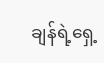ချန်ရဲ့ရှေ့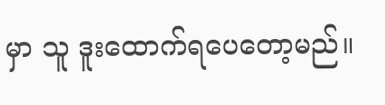မှာ သူ ဒူးထောက်ရပေတော့မည်။